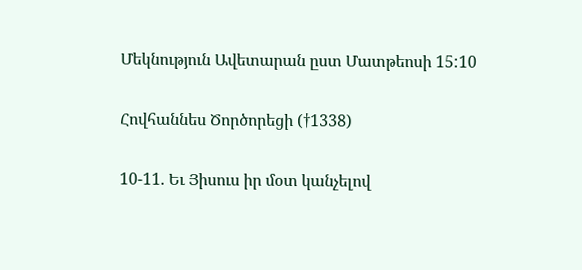Մեկնություն Ավետարան ըստ Մատթեոսի 15:10

Հովհաննես Ծործորեցի (†1338)

10-11. Եւ Յիսուս իր մօտ կանչելով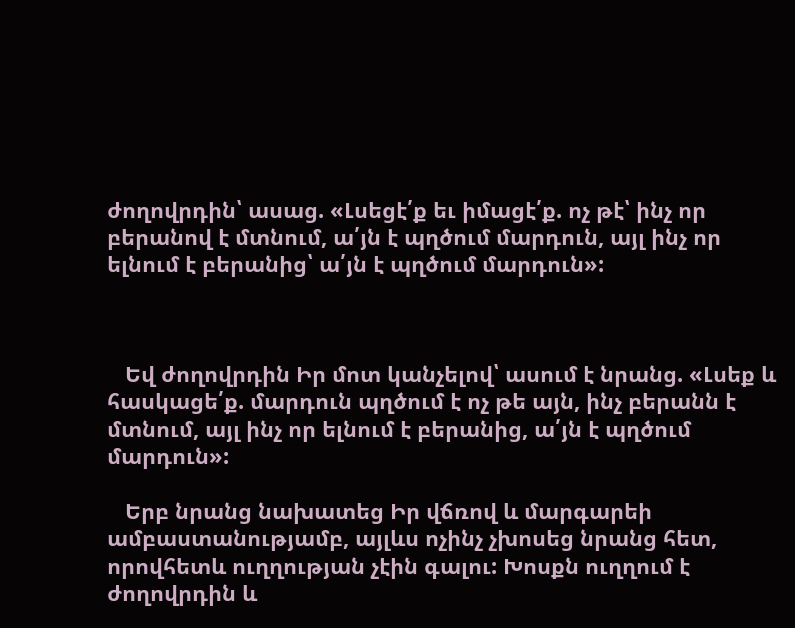ժողովրդին՝ ասաց. «Լսեցէ՛ք եւ իմացէ՛ք. ոչ թէ՝ ինչ որ բերանով է մտնում, ա՛յն է պղծում մարդուն, այլ ինչ որ ելնում է բերանից՝ ա՛յն է պղծում մարդուն»:



   Եվ ժողովրդին Իր մոտ կանչելով՝ ասում է նրանց. «Լսեք և հասկացե՛ք. մարդուն պղծում է ոչ թե այն, ինչ բերանն է մտնում, այլ ինչ որ ելնում է բերանից, ա՛յն է պղծում մարդուն»:

   Երբ նրանց նախատեց Իր վճռով և մարգարեի ամբաստանությամբ, այլևս ոչինչ չխոսեց նրանց հետ, որովհետև ուղղության չէին գալու: Խոսքն ուղղում է ժողովրդին և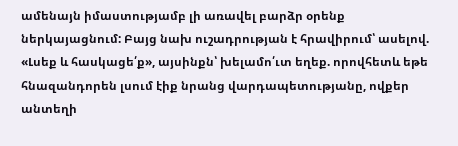ամենայն իմաստությամբ լի առավել բարձր օրենք ներկայացնում: Բայց նախ ուշադրության է հրավիրում՝ ասելով. «Լսեք և հասկացե՛ք», այսինքն՝ խելամո՛ւտ եղեք. որովհետև եթե հնազանդորեն լսում էիք նրանց վարդապետությանը, ովքեր անտեղի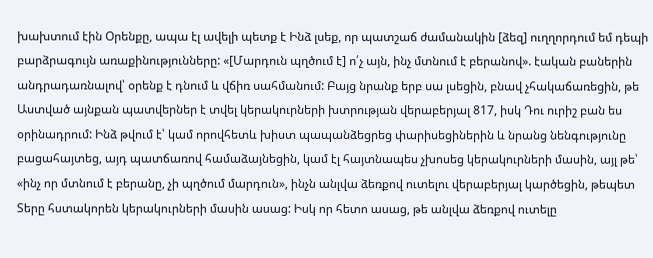խախտում էին Օրենքը, ապա էլ ավելի պետք է Ինձ լսեք, որ պատշաճ ժամանակին [ձեզ] ուղղորդում եմ դեպի բարձրագույն առաքինությունները: «[Մարդուն պղծում է] ո՛չ այն, ինչ մտնում է բերանով». էական բաներին անդրադառնալով՝ օրենք է դնում և վճիռ սահմանում: Բայց նրանք երբ սա լսեցին, բնավ չհակաճառեցին, թե Աստված այնքան պատվերներ է տվել կերակուրների խտրության վերաբերյալ 817, իսկ Դու ուրիշ բան ես օրինադրում: Ինձ թվում է՝ կամ որովհետև խիստ պապանձեցրեց փարիսեցիներին և նրանց նենգությունը բացահայտեց, այդ պատճառով համաձայնեցին, կամ էլ հայտնապես չխոսեց կերակուրների մասին, այլ թե՝ «ինչ որ մտնում է բերանը, չի պղծում մարդուն», ինչն անլվա ձեռքով ուտելու վերաբերյալ կարծեցին, թեպետ Տերը հստակորեն կերակուրների մասին ասաց: Իսկ որ հետո ասաց, թե անլվա ձեռքով ուտելը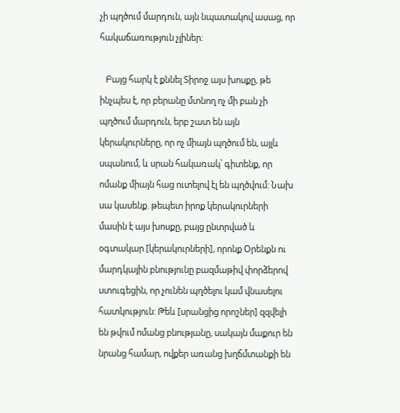չի պղծում մարդուն, այն նպատակով ասաց, որ հակաճառություն չլիներ:

   Բայց հարկ է քննել Տիրոջ այս խոսքը, թե ինչպես է, որ բերանը մտնող ոչ մի բան չի պղծում մարդուն, երբ շատ են այն կերակուրները, որ ոչ միայն պղծում են, այլև սպանում, և սրան հակառակ՝ գիտենք, որ ոմանք միայն հաց ուտելով էլ են պղծվում: Նախ սա կասենք. թեպետ իրոք կերակուրների մասին է այս խոսքը, բայց ընտրված և օգտակար [կերակուրների], որոնք Օրենքն ու մարդկային բնությունը բազմաթիվ փորձերով ստուգեցին, որ չունեն պղծելու կամ վնասելու հատկություն: Թեև [սրանցից որոշներ] զզվելի են թվում ոմանց բնությանը, սակայն մաքուր են նրանց համար, ովքեր առանց խղճմտանքի են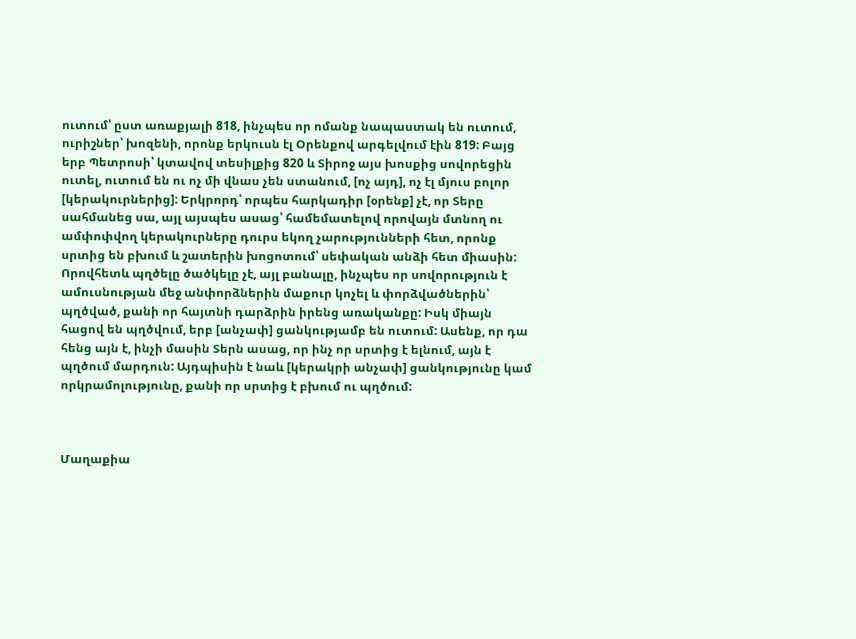ուտում՝ ըստ առաքյալի 818, ինչպես որ ոմանք նապաստակ են ուտում, ուրիշներ՝ խոզենի, որոնք երկուսն էլ Օրենքով արգելվում էին 819: Բայց երբ Պետրոսի՝ կտավով տեսիլքից 820 և Տիրոջ այս խոսքից սովորեցին ուտել, ուտում են ու ոչ մի վնաս չեն ստանում, [ոչ այդ], ոչ էլ մյուս բոլոր [կերակուրներից]: Երկրորդ՝ որպես հարկադիր [օրենք] չէ, որ Տերը սահմանեց սա, այլ այսպես ասաց՝ համեմատելով որովայն մտնող ու ամփոփվող կերակուրները դուրս եկող չարությունների հետ, որոնք սրտից են բխում և շատերին խոցոտում՝ սեփական անձի հետ միասին: Որովհետև պղծելը ծածկելը չէ, այլ բանալը, ինչպես որ սովորություն է ամուսնության մեջ անփորձներին մաքուր կոչել և փորձվածներին՝ պղծված, քանի որ հայտնի դարձրին իրենց առականքը: Իսկ միայն հացով են պղծվում, երբ [անչափ] ցանկությամբ են ուտում: Ասենք, որ դա հենց այն է, ինչի մասին Տերն ասաց, որ ինչ որ սրտից է ելնում, այն է պղծում մարդուն: Այդպիսին է նաև [կերակրի անչափ] ցանկությունը կամ որկրամոլությունը, քանի որ սրտից է բխում ու պղծում:



Մաղաքիա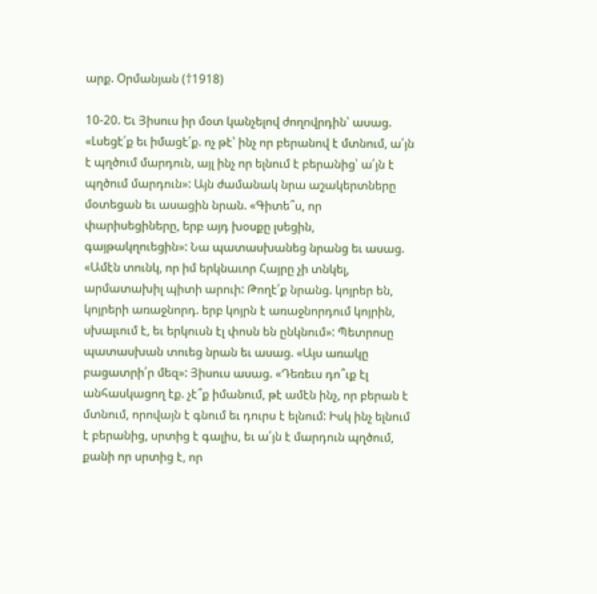արք. Օրմանյան (†1918)

10-20. Եւ Յիսուս իր մօտ կանչելով ժողովրդին՝ ասաց. «Լսեցէ՛ք եւ իմացէ՛ք. ոչ թէ՝ ինչ որ բերանով է մտնում, ա՛յն է պղծում մարդուն, այլ ինչ որ ելնում է բերանից՝ ա՛յն է պղծում մարդուն»: Այն ժամանակ նրա աշակերտները մօտեցան եւ ասացին նրան. «Գիտե՞ս, որ փարիսեցիները, երբ այդ խօսքը լսեցին, գայթակղուեցին»: Նա պատասխանեց նրանց եւ ասաց. «Ամէն տունկ, որ իմ երկնաւոր Հայրը չի տնկել, արմատախիլ պիտի արուի: Թողէ՛ք նրանց. կոյրեր են, կոյրերի առաջնորդ. երբ կոյրն է առաջնորդում կոյրին, սխալւում է, եւ երկուսն էլ փոսն են ընկնում»: Պետրոսը պատասխան տուեց նրան եւ ասաց. «Այս առակը բացատրի՛ր մեզ»: Յիսուս ասաց. «Դեռեւս դո՞ւք էլ անհասկացող էք. չէ՞ք իմանում, թէ ամէն ինչ, որ բերան է մտնում, որովայն է գնում եւ դուրս է ելնում: Իսկ ինչ ելնում է բերանից, սրտից է գալիս, եւ ա՛յն է մարդուն պղծում, քանի որ սրտից է, որ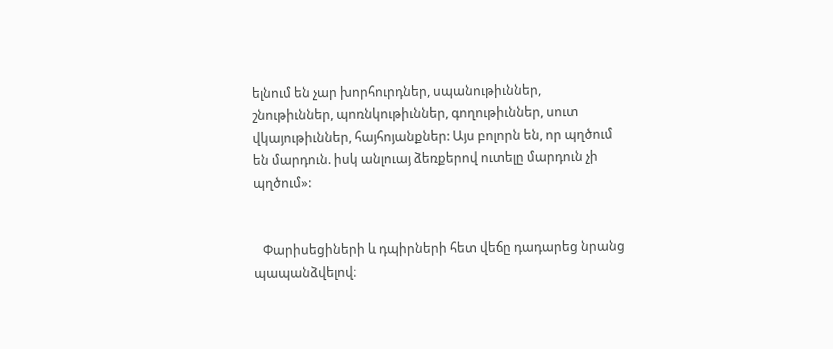ելնում են չար խորհուրդներ, սպանութիւններ, շնութիւններ, պոռնկութիւններ, գողութիւններ, սուտ վկայութիւններ, հայհոյանքներ: Այս բոլորն են, որ պղծում են մարդուն. իսկ անլուայ ձեռքերով ուտելը մարդուն չի պղծում»:


   Փարիսեցիների և դպիրների հետ վեճը դադարեց նրանց պապանձվելով։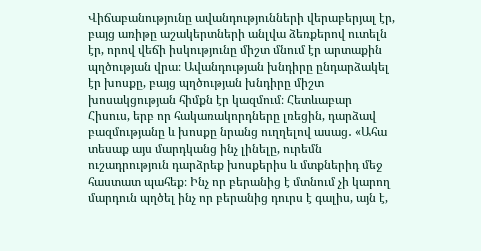Վիճաբանությունը ավանդությունների վերաբերյալ էր, բայց առիթը աշակերտների անլվա ձեռքերով ուտելն էր, որով վեճի իսկությունը միշտ մնում էր արտաքին պղծության վրա։ Ավանդության խնդիրը ընդարձակել էր խոսքը, բայց պղծության խնդիրը միշտ խոսակցության հիմքն էր կազմում։ Հետևաբար Հիսուս, երբ որ հակառակորդները լռեցին, դարձավ բազմությանը և խոսքը նրանց ուղղելով ասաց․ «Ահա տեսաք այս մարդկանց ինչ լինելը, ուրեմն ուշադրություն դարձրեք խոսքերիս և մտքներիդ մեջ հաստատ պահեք։ Ինչ որ բերանից է մտնում չի կարող մարդուն պղծել ինչ որ բերանից դուրս է գալիս, այն է,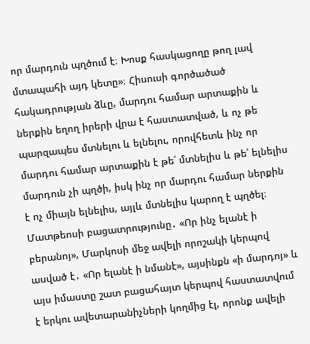որ մարդուն պղծում է։ Խոսք հասկացողը թող լավ մտապահի այդ կետը»։ Հիսուսի գործածած հակադրության ձևը, մարդու համար արտաքին և ներքին եղող իրերի վրա է հաստատված, և ոչ թե պարզապես մտնելու և ելնելու, որովհետև ինչ որ մարդու համար արտաքին է թե՛ մտնելիս և թե՛ ելնելիս մարդուն չի պղծի, իսկ ինչ որ մարդու համար ներքին է ոչ միայն ելնելիս, այլև մտնելիս կարող է պղծել։ Մատթեոսի բացատրությունը․ «Որ ինչ ելանէ ի բերանոյ», Մարկոսի մեջ ավելի որոշակի կերպով ասված է․ «Որ ելանէ ի նմանէ», այսինքն «ի մարդոյ» և այս իմաստը շատ բացահայտ կերպով հաստատվում է երկու ավետարանիչների կողմից էլ, որոնք ավելի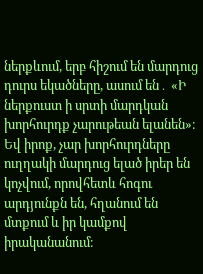ներքևում, երբ հիշում են մարդուց դուրս եկածները, ասում են․ «Ի ներքուստ ի սրտի մարդկան խորհուրդք չարութեան ելանեն»։ Եվ իրոք, չար խորհուրդները ուղղակի մարդուց ելած իրեր են կոչվում, որովհետև հոգու արդյունքն են, հղանում են մտքում և իր կամքով իրականանում։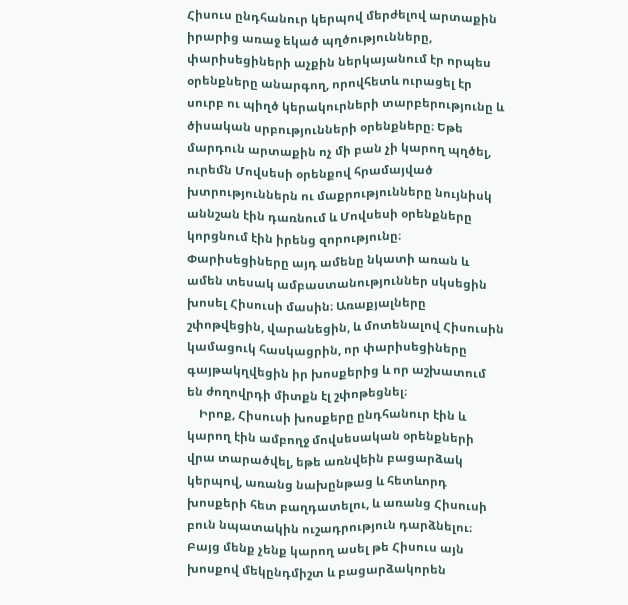Հիսուս ընդհանուր կերպով մերժելով արտաքին իրարից առաջ եկած պղծությունները, փարիսեցիների աչքին ներկայանում էր որպես օրենքները անարգող, որովհետև ուրացել էր սուրբ ու պիղծ կերակուրների տարբերությունը և ծիսական սրբությունների օրենքները։ Եթե մարդուն արտաքին ոչ մի բան չի կարող պղծել, ուրեմն Մովսեսի օրենքով հրամայված խտրություններն ու մաքրությունները նույնիսկ աննշան էին դառնում և Մովսեսի օրենքները կորցնում էին իրենց զորությունը։ Փարիսեցիները այդ ամենը նկատի առան և ամեն տեսակ ամբաստանություններ սկսեցին խոսել Հիսուսի մասին։ Առաքյալները շփոթվեցին, վարանեցին, և մոտենալով Հիսուսին կամացուկ հասկացրին, որ փարիսեցիները գայթակղվեցին իր խոսքերից և որ աշխատում են ժողովրդի միտքն էլ շփոթեցնել։
    Իրոք, Հիսուսի խոսքերը ընդհանուր էին և կարող էին ամբողջ մովսեսական օրենքների վրա տարածվել, եթե առնվեին բացարձակ կերպով, առանց նախընթաց և հետևորդ խոսքերի հետ բաղդատելու, և առանց Հիսուսի բուն նպատակին ուշադրություն դարձնելու։ Բայց մենք չենք կարող ասել թե Հիսուս այն խոսքով մեկընդմիշտ և բացարձակորեն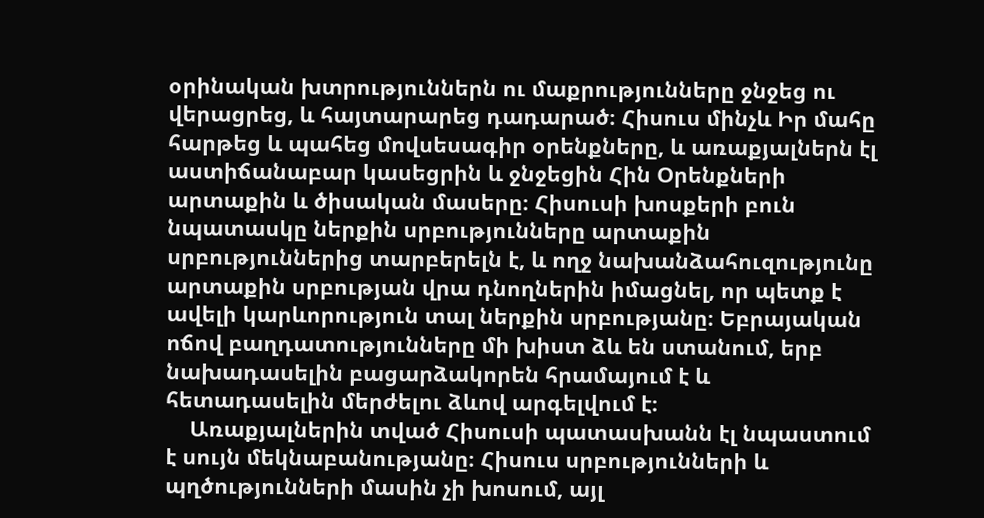օրինական խտրություններն ու մաքրությունները ջնջեց ու վերացրեց, և հայտարարեց դադարած։ Հիսուս մինչև Իր մահը հարթեց և պահեց մովսեսագիր օրենքները, և առաքյալներն էլ աստիճանաբար կասեցրին և ջնջեցին Հին Օրենքների արտաքին և ծիսական մասերը։ Հիսուսի խոսքերի բուն նպատասկը ներքին սրբությունները արտաքին սրբություններից տարբերելն է, և ողջ նախանձահուզությունը արտաքին սրբության վրա դնողներին իմացնել, որ պետք է ավելի կարևորություն տալ ներքին սրբությանը։ Եբրայական ոճով բաղդատությունները մի խիստ ձև են ստանում, երբ նախադասելին բացարձակորեն հրամայում է և հետադասելին մերժելու ձևով արգելվում է։
    Առաքյալներին տված Հիսուսի պատասխանն էլ նպաստում է սույն մեկնաբանությանը։ Հիսուս սրբությունների և պղծությունների մասին չի խոսում, այլ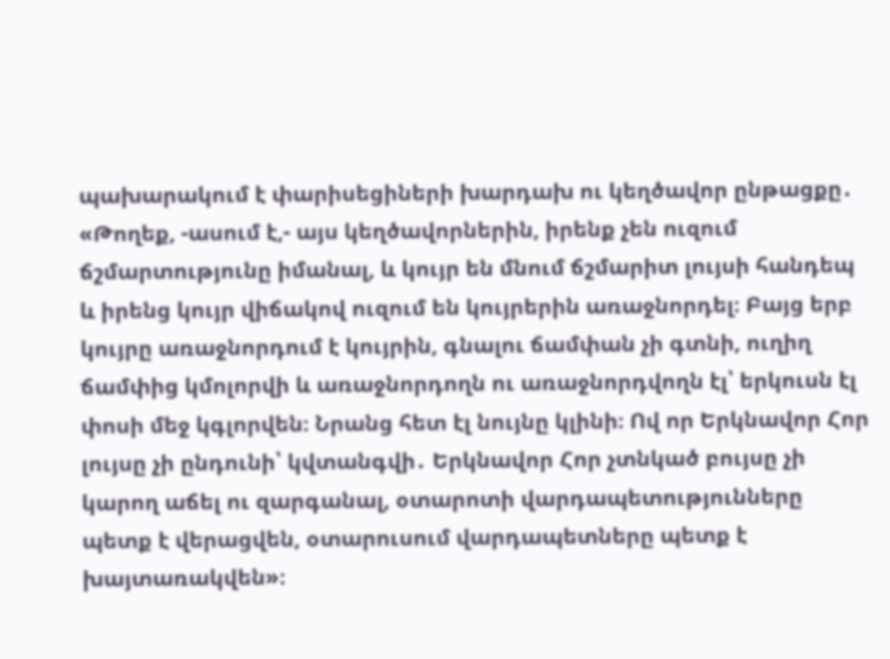պախարակում է փարիսեցիների խարդախ ու կեղծավոր ընթացքը․ «Թողեք, -ասում է,- այս կեղծավորներին, իրենք չեն ուզում ճշմարտությունը իմանալ, և կույր են մնում ճշմարիտ լույսի հանդեպ և իրենց կույր վիճակով ուզում են կույրերին առաջնորդել։ Բայց երբ կույրը առաջնորդում է կույրին, գնալու ճամփան չի գտնի, ուղիղ ճամփից կմոլորվի և առաջնորդողն ու առաջնորդվողն էլ՝ երկուսն էլ փոսի մեջ կգլորվեն։ Նրանց հետ էլ նույնը կլինի։ Ով որ Երկնավոր Հոր լույսը չի ընդունի՝ կվտանգվի․ Երկնավոր Հոր չտնկած բույսը չի կարող աճել ու զարգանալ, օտարոտի վարդապետությունները պետք է վերացվեն, օտարուսում վարդապետները պետք է խայտառակվեն»։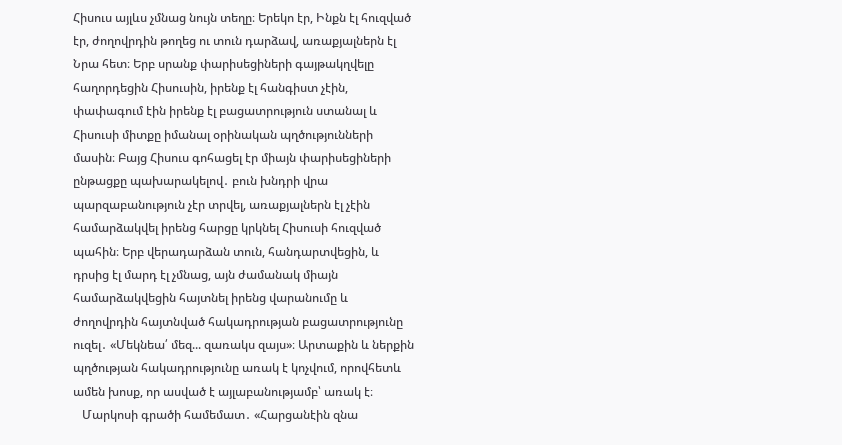Հիսուս այլևս չմնաց նույն տեղը։ Երեկո էր, Ինքն էլ հուզված էր, ժողովրդին թողեց ու տուն դարձավ, առաքյալներն էլ Նրա հետ։ Երբ սրանք փարիսեցիների գայթակղվելը հաղորդեցին Հիսուսին, իրենք էլ հանգիստ չէին, փափագում էին իրենք էլ բացատրություն ստանալ և Հիսուսի միտքը իմանալ օրինական պղծությունների մասին։ Բայց Հիսուս գոհացել էր միայն փարիսեցիների ընթացքը պախարակելով․ բուն խնդրի վրա պարզաբանություն չէր տրվել, առաքյալներն էլ չէին համարձակվել իրենց հարցը կրկնել Հիսուսի հուզված պահին։ Երբ վերադարձան տուն, հանդարտվեցին, և դրսից էլ մարդ էլ չմնաց, այն ժամանակ միայն
համարձակվեցին հայտնել իրենց վարանումը և ժողովրդին հայտնված հակադրության բացատրությունը ուզել․ «Մեկնեա՛ մեզ... զառակս զայս»։ Արտաքին և ներքին պղծության հակադրությունը առակ է կոչվում, որովհետև ամեն խոսք, որ ասված է այլաբանությամբ՝ առակ է։
   Մարկոսի գրածի համեմատ․ «Հարցանէին զնա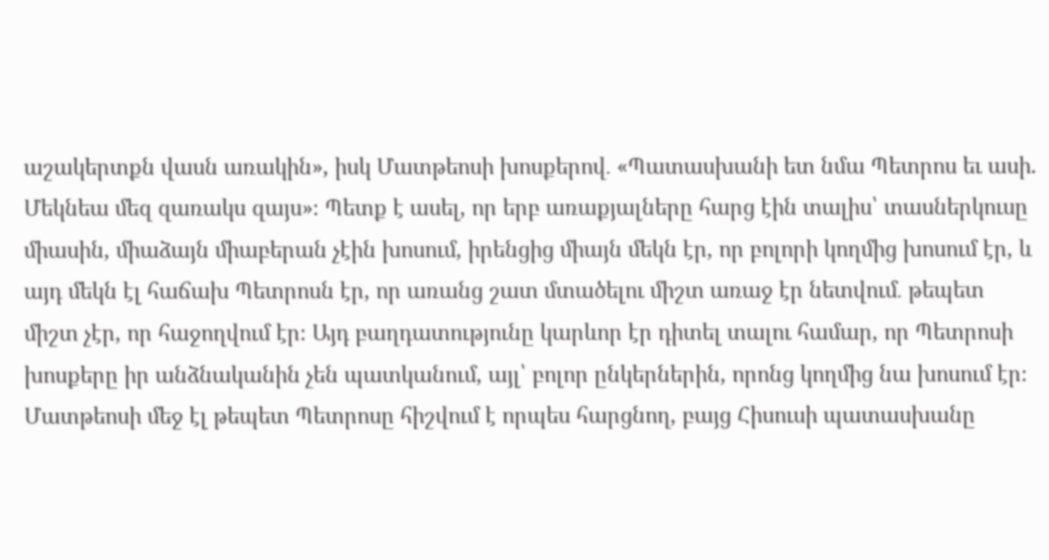աշակերտքն վասն առակին», իսկ Մատթեոսի խոսքերով․ «Պատասխանի ետ նմա Պետրոս եւ ասի. Մեկնեա մեզ զառակս զայս»։ Պետք է ասել, որ երբ առաքյալները հարց էին տալիս՝ տասներկուսը միասին, միաձայն միաբերան չէին խոսում, իրենցից միայն մեկն էր, որ բոլորի կողմից խոսում էր, և այդ մեկն էլ հաճախ Պետրոսն էր, որ առանց շատ մտածելու միշտ առաջ էր նետվում․ թեպետ միշտ չէր, որ հաջողվում էր։ Այդ բաղդատությունը կարևոր էր դիտել տալու համար, որ Պետրոսի խոսքերը իր անձնականին չեն պատկանում, այլ՝ բոլոր ընկերներին, որոնց կողմից նա խոսում էր։ Մատթեոսի մեջ էլ թեպետ Պետրոսը հիշվում է որպես հարցնող, բայց Հիսուսի պատասխանը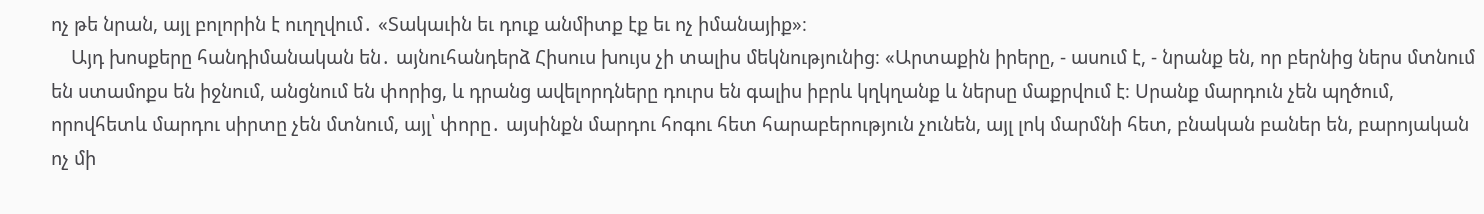ոչ թե նրան, այլ բոլորին է ուղղվում․ «Տակաւին եւ դուք անմիտք էք եւ ոչ իմանայիք»։
    Այդ խոսքերը հանդիմանական են․ այնուհանդերձ Հիսուս խույս չի տալիս մեկնությունից։ «Արտաքին իրերը, - ասում է, - նրանք են, որ բերնից ներս մտնում են ստամոքս են իջնում, անցնում են փորից, և դրանց ավելորդները դուրս են գալիս իբրև կղկղանք և ներսը մաքրվում է։ Սրանք մարդուն չեն պղծում, որովհետև մարդու սիրտը չեն մտնում, այլ՝ փորը․ այսինքն մարդու հոգու հետ հարաբերություն չունեն, այլ լոկ մարմնի հետ, բնական բաներ են, բարոյական ոչ մի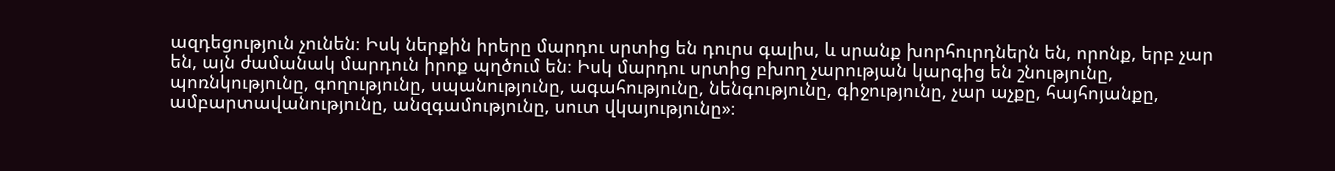ազդեցություն չունեն։ Իսկ ներքին իրերը մարդու սրտից են դուրս գալիս, և սրանք խորհուրդներն են, որոնք, երբ չար են, այն ժամանակ մարդուն իրոք պղծում են։ Իսկ մարդու սրտից բխող չարության կարգից են շնությունը, պոռնկությունը, գողությունը, սպանությունը, ագահությունը, նենգությունը, գիջությունը, չար աչքը, հայհոյանքը, ամբարտավանությունը, անզգամությունը, սուտ վկայությունը»։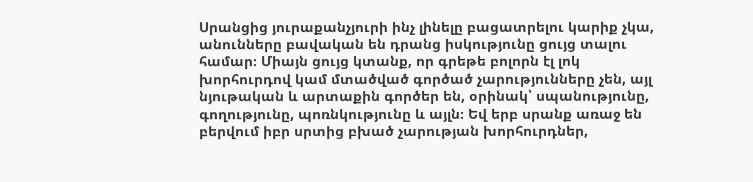Սրանցից յուրաքանչյուրի ինչ լինելը բացատրելու կարիք չկա, անունները բավական են դրանց իսկությունը ցույց տալու համար։ Միայն ցույց կտանք, որ գրեթե բոլորն էլ լոկ խորհուրդով կամ մտածված գործած չարությունները չեն, այլ նյութական և արտաքին գործեր են, օրինակ՝ սպանությունը, գողությունը, պոռնկությունը և այլն։ Եվ երբ սրանք առաջ են բերվում իբր սրտից բխած չարության խորհուրդներ,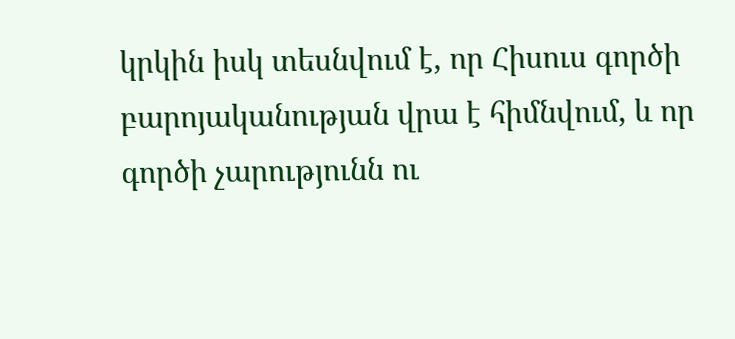կրկին իսկ տեսնվում է, որ Հիսուս գործի բարոյականության վրա է հիմնվում, և որ գործի չարությունն ու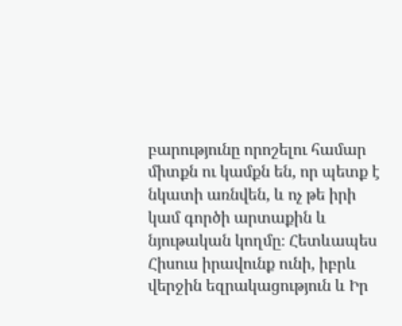բարությունը որոշելու համար միտքն ու կամքն են, որ պետք է նկատի առնվեն, և ոչ թե իրի կամ գործի արտաքին և նյութական կողմը։ Հետևապես Հիսուս իրավունք ունի, իբրև վերջին եզրակացություն և Իր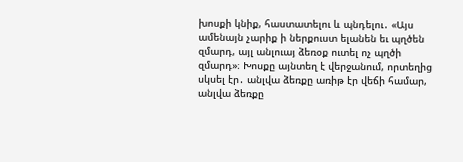խոսքի կնիք, հաստատելու և պնդելու․ «Այս ամենայն չարիք ի ներքուստ ելանեն եւ պղծեն զմարդ, այլ անլուայ ձեռօք ուտել ոչ պղծի զմարդ»։ Խոսքը այնտեղ է վերջանում, որտեղից սկսել էր․ անլվա ձեռքը առիթ էր վեճի համար, անլվա ձեռքը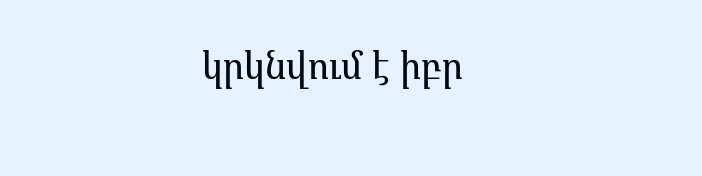կրկնվում է իբր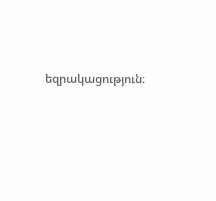եզրակացություն։